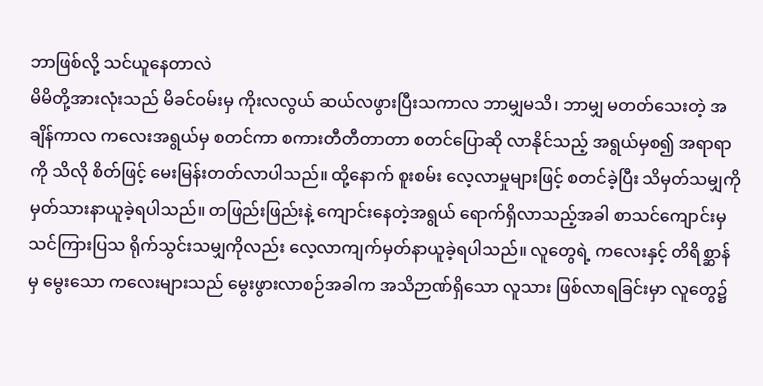ဘာဖြစ်လို့ သင်ယူနေတာလဲ
မိမိတို့အားလုံးသည် မိခင်ဝမ်းမှ ကိုးလလွယ် ဆယ်လဖွားပြီးသကာလ ဘာမျှမသိ၊ ဘာမျှ မတတ်သေးတဲ့ အချိန်ကာလ ကလေးအရွယ်မှ စတင်ကာ စကားတီတီတာတာ စတင်ပြောဆို လာနိုင်သည့် အရွယ်မှစ၍ အရာရာကို သိလို စိတ်ဖြင့် မေးမြန်းတတ်လာပါသည်။ ထို့နောက် စူးစမ်း လေ့လာမှုများဖြင့် စတင်ခဲ့ပြီး သိမှတ်သမျှကို မှတ်သားနာယူခဲ့ရပါသည်။ တဖြည်းဖြည်းနဲ့ ကျောင်းနေတဲ့အရွယ် ရောက်ရှိလာသည့်အခါ စာသင်ကျောင်းမှ သင်ကြားပြသ ရိုက်သွင်းသမျှကိုလည်း လေ့လာကျက်မှတ်နာယူခဲ့ရပါသည်။ လူတွေရဲ့ ကလေးနှင့် တိရိစ္ဆာန်မှ မွေးသော ကလေးများသည် မွေးဖွားလာစဉ်အခါက အသိဉာဏ်ရှိသော လူသား ဖြစ်လာရခြင်းမှာ လူတွေ၌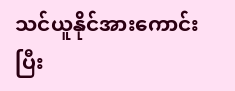သင်ယူနိုင်အားကောင်းပြီး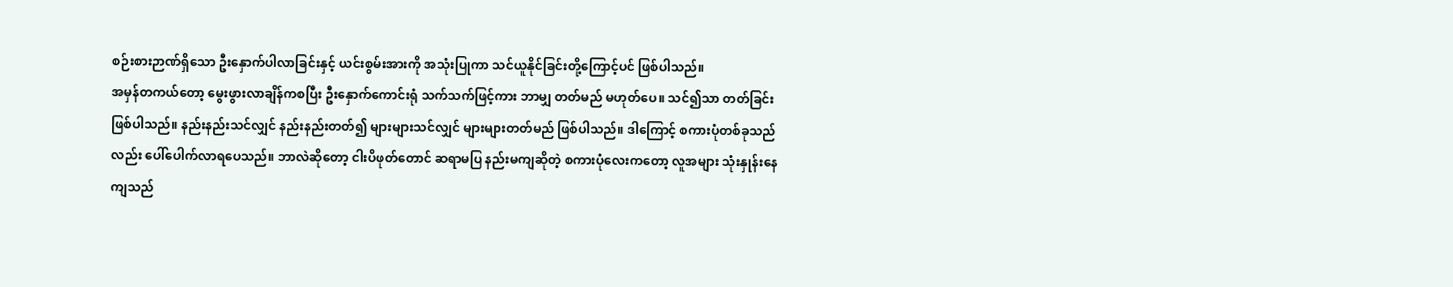စဉ်းစားဉာဏ်ရှိသော ဦးနှောက်ပါလာခြင်းနှင့် ယင်းစွမ်းအားကို အသုံးပြုကာ သင်ယူနိုင်ခြင်းတို့ကြောင့်ပင် ဖြစ်ပါသည်။
အမှန်တကယ်တော့ မွေးဖွားလာချိန်ကစပြီး ဦးနှောက်ကောင်းရုံ သက်သက်ဖြင့်ကား ဘာမျှ တတ်မည် မဟုတ်ပေ။ သင်၍သာ တတ်ခြင်း ဖြစ်ပါသည်။ နည်းနည်းသင်လျှင် နည်းနည်းတတ်၍ များများသင်လျှင် များများတတ်မည် ဖြစ်ပါသည်။ ဒါကြောင့် စကားပုံတစ်ခုသည်လည်း ပေါ်ပေါက်လာရပေသည်။ ဘာလဲဆိုတော့ ငါးပိဖုတ်တောင် ဆရာမပြ နည်းမကျဆိုတဲ့ စကားပုံလေးကတော့ လူအများ သုံးနှုန်းနေကျသည်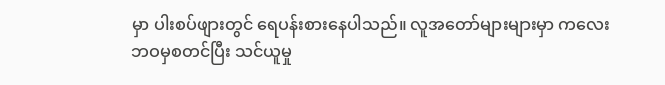မှာ ပါးစပ်ဖျားတွင် ရေပန်းစားနေပါသည်။ လူအတော်များများမှာ ကလေးဘဝမှစတင်ပြီး သင်ယူမှု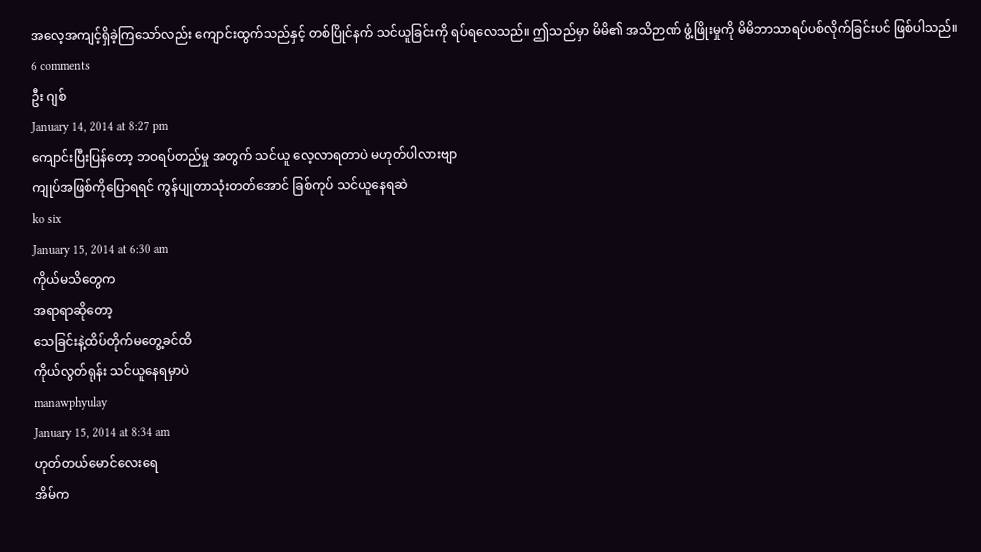အလေ့အကျင့်ရှိခဲ့ကြသော်လည်း ကျောင်းထွက်သည်နှင့် တစ်ပြိုင်နက် သင်ယူခြင်းကို ရပ်ရလေသည်။ ဤသည်မှာ မိမိ၏ အသိဉာဏ် ဖွံ့ဖြိုးမှုကို မိမိဘာသာရပ်ပစ်လိုက်ခြင်းပင် ဖြစ်ပါသည်။
6 comments
ဦး ဂျစ်
January 14, 2014 at 8:27 pm
ကျောင်းပြီးပြန်တော့ ဘဝရပ်တည်မှု အတွက် သင်ယူ လေ့လာရတာပဲ မဟုတ်ပါလားဗျာ
ကျုပ်အဖြစ်ကိုပြောရရင် ကွန်ပျုတာသုံးတတ်အောင် ခြစ်ကုပ် သင်ယူနေရဆဲ
ko six
January 15, 2014 at 6:30 am
ကိုယ်မသိတွေက
အရာရာဆိုတော့
သေခြင်းနဲ့ထိပ်တိုက်မတွေ့ခင်ထိ
ကိုယ်လွတ်ရုန်း သင်ယူနေရမှာပဲ
manawphyulay
January 15, 2014 at 8:34 am
ဟုတ်တယ်မောင်လေးရေ
အိမ်က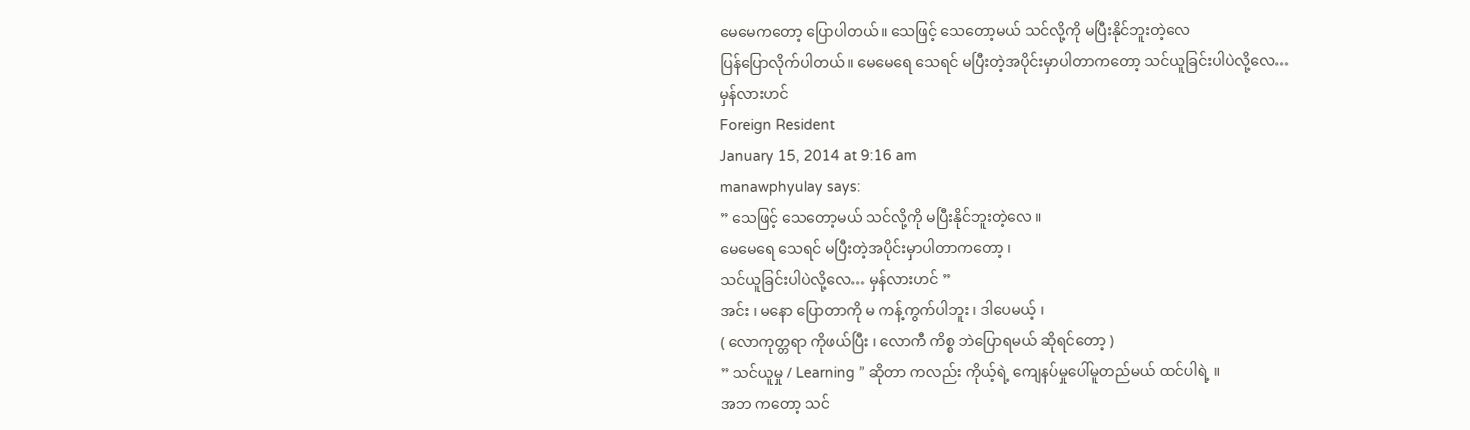မေမေကတော့ ပြောပါတယ်။ သေဖြင့် သေတော့မယ် သင်လို့ကို မပြီးနိုင်ဘူးတဲ့လေ
ပြန်ပြောလိုက်ပါတယ်။ မေမေရေ သေရင် မပြီးတဲ့အပိုင်းမှာပါတာကတော့ သင်ယူခြင်းပါပဲလို့လေ…
မှန်လားဟင်
Foreign Resident
January 15, 2014 at 9:16 am
manawphyulay says:
” သေဖြင့် သေတော့မယ် သင်လို့ကို မပြီးနိုင်ဘူးတဲ့လေ ။
မေမေရေ သေရင် မပြီးတဲ့အပိုင်းမှာပါတာကတော့ ၊
သင်ယူခြင်းပါပဲလို့လေ… မှန်လားဟင် ”
အင်း ၊ မနော ပြောတာကို မ ကန့်ကွက်ပါဘူး ၊ ဒါပေမယ့် ၊
( လောကုတ္တရာ ကိုဖယ်ပြီး ၊ လောကီ ကိစ္စ ဘဲပြောရမယ် ဆိုရင်တော့ )
” သင်ယူမှု / Learning ” ဆိုတာ ကလည်း ကိုယ့်ရဲ့ ကျေနပ်မှုပေါ်မူတည်မယ် ထင်ပါရဲ့ ။
အဘ ကတော့ သင်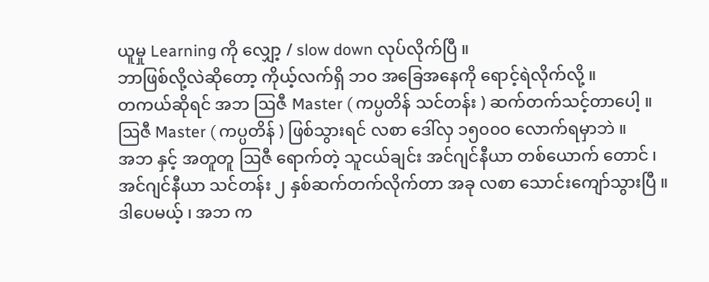ယူမှု Learning ကို လျှော့ / slow down လုပ်လိုက်ပြီ ။
ဘာဖြစ်လို့လဲဆိုတော့ ကိုယ့်လက်ရှိ ဘဝ အခြေအနေကို ရောင့်ရဲလိုက်လို့ ။
တကယ်ဆိုရင် အဘ ဩဇီ Master ( ကပ္ပတိန် သင်တန်း ) ဆက်တက်သင့်တာပေါ့ ။
ဩဇီ Master ( ကပ္ပတိန် ) ဖြစ်သွားရင် လစာ ဒေါ်လှ ၁၅၀၀ဝ လောက်ရမှာဘဲ ။
အဘ နှင့် အတူတူ ဩဇီ ရောက်တဲ့ သူငယ်ချင်း အင်ဂျင်နီယာ တစ်ယောက် တောင် ၊
အင်ဂျင်နီယာ သင်တန်း ၂ နှစ်ဆက်တက်လိုက်တာ အခု လစာ သောင်းကျော်သွားပြီ ။
ဒါပေမယ့် ၊ အဘ က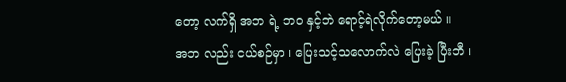တော့ လက်ရှိ အဘ ရဲ့ ဘဝ နှင့်ဘဲ ရောင့်ရဲလိုက်တော့မယ် ။
အဘ လည်း ငယ်စဉ်မှာ ၊ ပြေးသင့်သလောက်လဲ ပြေးခဲ့ ပြီးဘီ ၊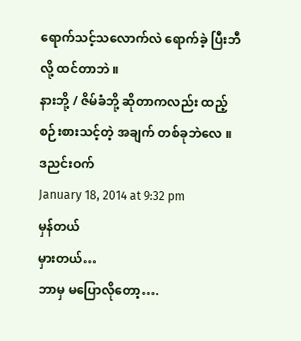ရောက်သင့်သလောက်လဲ ရောက်ခဲ့ ပြီးဘီ လို့ ထင်တာဘဲ ။
နားဘို့ / ဇိမ်ခံဘို့ ဆိုတာကလည်း ထည့်စဉ်းစားသင့်တဲ့ အချက် တစ်ခုဘဲလေ ။
ဒညင်းဝက်
January 18, 2014 at 9:32 pm
မှန်တယ်
မှားတယ်…
ဘာမှ မပြောလိုတော့….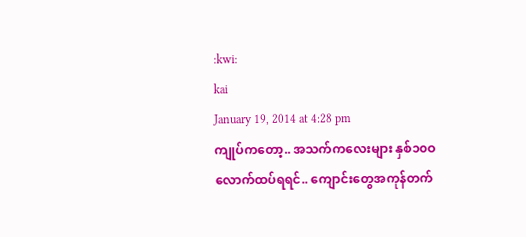:kwi:
kai
January 19, 2014 at 4:28 pm
ကျုပ်ကတော့.. အသက်ကလေးများ နှစ်၁၀ဝလောက်ထပ်ရရင်.. ကျောင်းတွေအကုန်တက်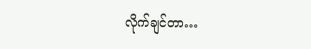လိုက်ချင်တာ…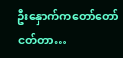ဦးနှောက်ကတော်တော်ငတ်တာ…